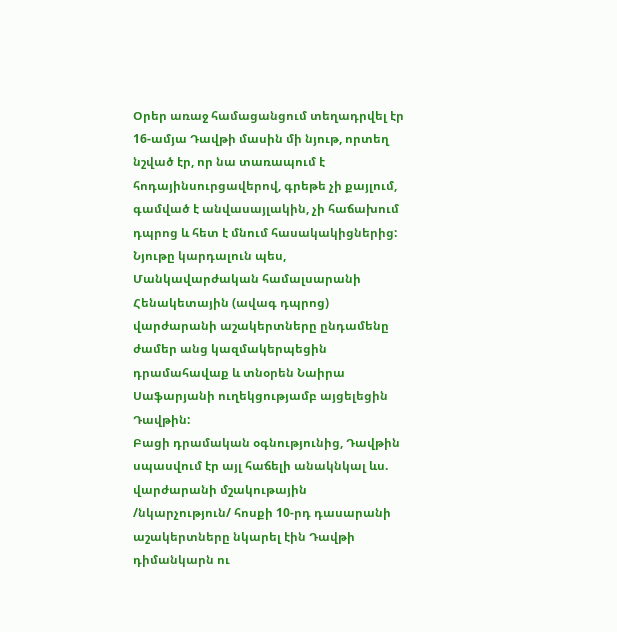Օրեր առաջ համացանցում տեղադրվել էր 16-ամյա Դավթի մասին մի նյութ, որտեղ նշված էր, որ նա տառապում է հոդայինսուրցավերով, գրեթե չի քայլում, գամված է անվասայլակին, չի հաճախում դպրոց և հետ է մնում հասակակիցներից:
Նյութը կարդալուն պես, Մանկավարժական համալսարանի Հենակետային (ավագ դպրոց) վարժարանի աշակերտները ընդամենը ժամեր անց կազմակերպեցին դրամահավաք և տնօրեն Նաիրա Սաֆարյանի ուղեկցությամբ այցելեցին Դավթին:
Բացի դրամական օգնությունից, Դավթին սպասվում էր այլ հաճելի անակնկալ ևս. վարժարանի մշակութային /նկարչություն/ հոսքի 10-րդ դասարանի աշակերտները նկարել էին Դավթի դիմանկարն ու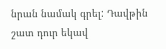նրան նամակ գրել: Դավթին շատ դուր եկավ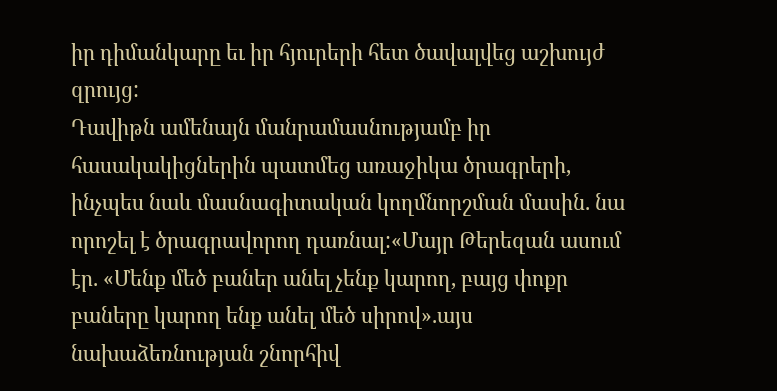իր դիմանկարը եւ իր հյուրերի հետ ծավալվեց աշխույժ զրույց:
Դավիթն ամենայն մանրամասնությամբ իր հասակակիցներին պատմեց առաջիկա ծրագրերի, ինչպես նաև մասնագիտական կողմնորշման մասին. նա որոշել է ծրագրավորող դառնալ:«Մայր Թերեզան ասում էր. «Մենք մեծ բաներ անել չենք կարող, բայց փոքր բաները կարող ենք անել մեծ սիրով».այս նախաձեռնության շնորհիվ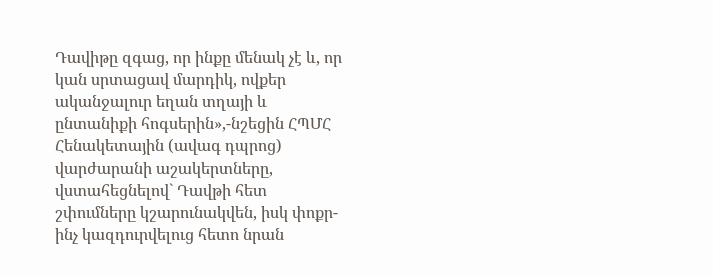Դավիթը զգաց, որ ինքը մենակ չէ և, որ կան սրտացավ մարդիկ, ովքեր ականջալուր եղան տղայի և ընտանիքի հոգսերին»,-նշեցին ՀՊՄՀ Հենակետային (ավագ դպրոց) վարժարանի աշակերտները, վստահեցնելով` Դավթի հետ շփումները կշարունակվեն, իսկ փոքր-ինչ կազդուրվելուց հետո նրան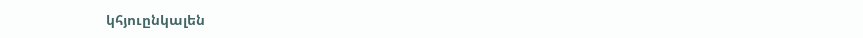կհյուընկալեն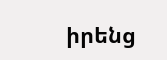իրենց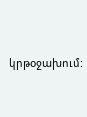կրթօջախում: